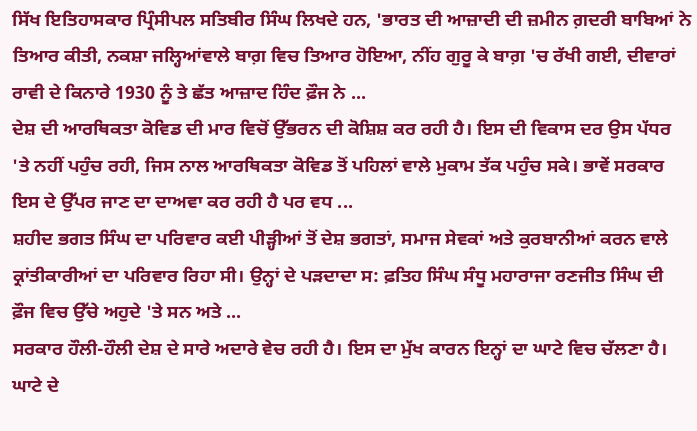ਸਿੱਖ ਇਤਿਹਾਸਕਾਰ ਪ੍ਰਿੰਸੀਪਲ ਸਤਿਬੀਰ ਸਿੰਘ ਲਿਖਦੇ ਹਨ, 'ਭਾਰਤ ਦੀ ਆਜ਼ਾਦੀ ਦੀ ਜ਼ਮੀਨ ਗ਼ਦਰੀ ਬਾਬਿਆਂ ਨੇ ਤਿਆਰ ਕੀਤੀ, ਨਕਸ਼ਾ ਜਲ੍ਹਿਆਂਵਾਲੇ ਬਾਗ਼ ਵਿਚ ਤਿਆਰ ਹੋਇਆ, ਨੀਂਹ ਗੁਰੂ ਕੇ ਬਾਗ਼ 'ਚ ਰੱਖੀ ਗਈ, ਦੀਵਾਰਾਂ ਰਾਵੀ ਦੇ ਕਿਨਾਰੇ 1930 ਨੂੰ ਤੇ ਛੱਤ ਆਜ਼ਾਦ ਹਿੰਦ ਫ਼ੌਜ ਨੇ ...
ਦੇਸ਼ ਦੀ ਆਰਥਿਕਤਾ ਕੋਵਿਡ ਦੀ ਮਾਰ ਵਿਚੋਂ ਉੱਭਰਨ ਦੀ ਕੋਸ਼ਿਸ਼ ਕਰ ਰਹੀ ਹੈ। ਇਸ ਦੀ ਵਿਕਾਸ ਦਰ ਉਸ ਪੱਧਰ 'ਤੇ ਨਹੀਂ ਪਹੁੰਚ ਰਹੀ, ਜਿਸ ਨਾਲ ਆਰਥਿਕਤਾ ਕੋਵਿਡ ਤੋਂ ਪਹਿਲਾਂ ਵਾਲੇ ਮੁਕਾਮ ਤੱਕ ਪਹੁੰਚ ਸਕੇ। ਭਾਵੇਂ ਸਰਕਾਰ ਇਸ ਦੇ ਉੱਪਰ ਜਾਣ ਦਾ ਦਾਅਵਾ ਕਰ ਰਹੀ ਹੈ ਪਰ ਵਧ ...
ਸ਼ਹੀਦ ਭਗਤ ਸਿੰਘ ਦਾ ਪਰਿਵਾਰ ਕਈ ਪੀੜ੍ਹੀਆਂ ਤੋਂ ਦੇਸ਼ ਭਗਤਾਂ, ਸਮਾਜ ਸੇਵਕਾਂ ਅਤੇ ਕੁਰਬਾਨੀਆਂ ਕਰਨ ਵਾਲੇ ਕ੍ਰਾਂਤੀਕਾਰੀਆਂ ਦਾ ਪਰਿਵਾਰ ਰਿਹਾ ਸੀ। ਉਨ੍ਹਾਂ ਦੇ ਪੜਦਾਦਾ ਸ: ਫ਼ਤਿਹ ਸਿੰਘ ਸੰਧੂ ਮਹਾਰਾਜਾ ਰਣਜੀਤ ਸਿੰਘ ਦੀ ਫ਼ੌਜ ਵਿਚ ਉੱਚੇ ਅਹੁਦੇ 'ਤੇ ਸਨ ਅਤੇ ...
ਸਰਕਾਰ ਹੌਲੀ-ਹੌਲੀ ਦੇਸ਼ ਦੇ ਸਾਰੇ ਅਦਾਰੇ ਵੇਚ ਰਹੀ ਹੈ। ਇਸ ਦਾ ਮੁੱਖ ਕਾਰਨ ਇਨ੍ਹਾਂ ਦਾ ਘਾਟੇ ਵਿਚ ਚੱਲਣਾ ਹੈ। ਘਾਟੇ ਦੇ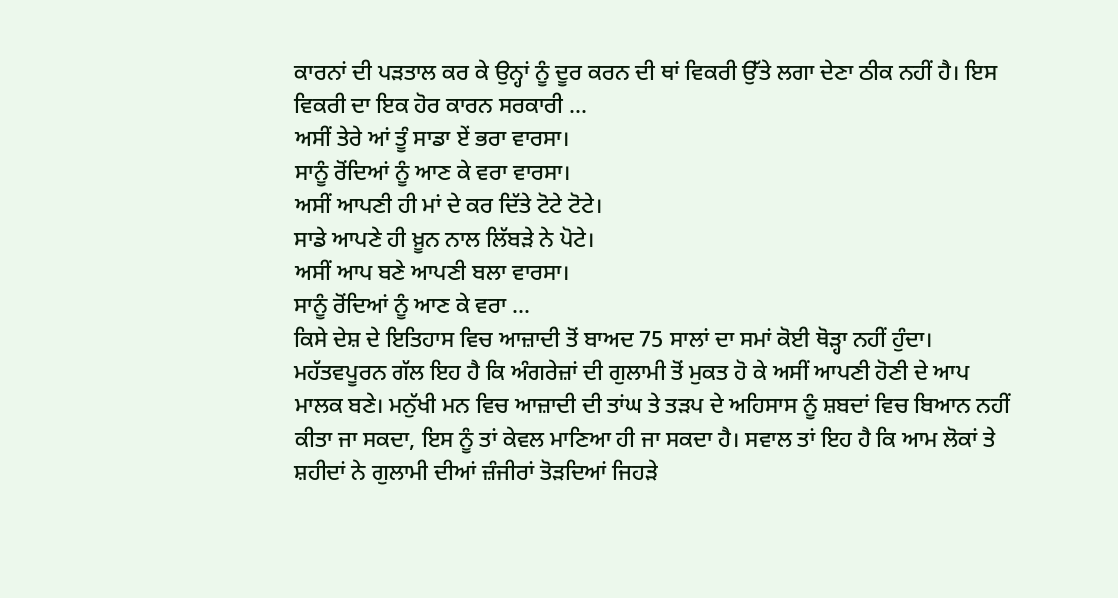ਕਾਰਨਾਂ ਦੀ ਪੜਤਾਲ ਕਰ ਕੇ ਉਨ੍ਹਾਂ ਨੂੰ ਦੂਰ ਕਰਨ ਦੀ ਥਾਂ ਵਿਕਰੀ ਉੱਤੇ ਲਗਾ ਦੇਣਾ ਠੀਕ ਨਹੀਂ ਹੈ। ਇਸ ਵਿਕਰੀ ਦਾ ਇਕ ਹੋਰ ਕਾਰਨ ਸਰਕਾਰੀ ...
ਅਸੀਂ ਤੇਰੇ ਆਂ ਤੂੰ ਸਾਡਾ ਏਂ ਭਰਾ ਵਾਰਸਾ।
ਸਾਨੂੰ ਰੋਂਦਿਆਂ ਨੂੰ ਆਣ ਕੇ ਵਰਾ ਵਾਰਸਾ।
ਅਸੀਂ ਆਪਣੀ ਹੀ ਮਾਂ ਦੇ ਕਰ ਦਿੱਤੇ ਟੋਟੇ ਟੋਟੇ।
ਸਾਡੇ ਆਪਣੇ ਹੀ ਖ਼ੂਨ ਨਾਲ ਲਿੱਬੜੇ ਨੇ ਪੋਟੇ।
ਅਸੀਂ ਆਪ ਬਣੇ ਆਪਣੀ ਬਲਾ ਵਾਰਸਾ।
ਸਾਨੂੰ ਰੋਂਦਿਆਂ ਨੂੰ ਆਣ ਕੇ ਵਰਾ ...
ਕਿਸੇ ਦੇਸ਼ ਦੇ ਇਤਿਹਾਸ ਵਿਚ ਆਜ਼ਾਦੀ ਤੋਂ ਬਾਅਦ 75 ਸਾਲਾਂ ਦਾ ਸਮਾਂ ਕੋਈ ਥੋੜ੍ਹਾ ਨਹੀਂ ਹੁੰਦਾ। ਮਹੱਤਵਪੂਰਨ ਗੱਲ ਇਹ ਹੈ ਕਿ ਅੰਗਰੇਜ਼ਾਂ ਦੀ ਗੁਲਾਮੀ ਤੋਂ ਮੁਕਤ ਹੋ ਕੇ ਅਸੀਂ ਆਪਣੀ ਹੋਣੀ ਦੇ ਆਪ ਮਾਲਕ ਬਣੇ। ਮਨੁੱਖੀ ਮਨ ਵਿਚ ਆਜ਼ਾਦੀ ਦੀ ਤਾਂਘ ਤੇ ਤੜਪ ਦੇ ਅਹਿਸਾਸ ਨੂੰ ਸ਼ਬਦਾਂ ਵਿਚ ਬਿਆਨ ਨਹੀਂ ਕੀਤਾ ਜਾ ਸਕਦਾ, ਇਸ ਨੂੰ ਤਾਂ ਕੇਵਲ ਮਾਣਿਆ ਹੀ ਜਾ ਸਕਦਾ ਹੈ। ਸਵਾਲ ਤਾਂ ਇਹ ਹੈ ਕਿ ਆਮ ਲੋਕਾਂ ਤੇ ਸ਼ਹੀਦਾਂ ਨੇ ਗੁਲਾਮੀ ਦੀਆਂ ਜ਼ੰਜੀਰਾਂ ਤੋੜਦਿਆਂ ਜਿਹੜੇ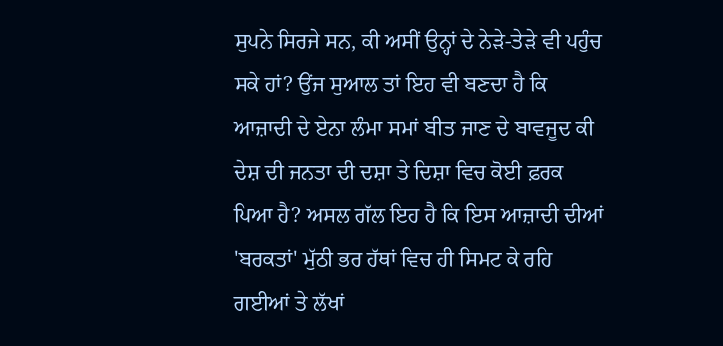ਸੁਪਨੇ ਸਿਰਜੇ ਸਨ, ਕੀ ਅਸੀਂ ਉਨ੍ਹਾਂ ਦੇ ਨੇੜੇ-ਤੇੜੇ ਵੀ ਪਹੁੰਚ ਸਕੇ ਹਾਂ? ਉਂਜ ਸੁਆਲ ਤਾਂ ਇਹ ਵੀ ਬਣਦਾ ਹੈ ਕਿ ਆਜ਼ਾਦੀ ਦੇ ਏਨਾ ਲੰਮਾ ਸਮਾਂ ਬੀਤ ਜਾਣ ਦੇ ਬਾਵਜੂਦ ਕੀ ਦੇਸ਼ ਦੀ ਜਨਤਾ ਦੀ ਦਸ਼ਾ ਤੇ ਦਿਸ਼ਾ ਵਿਚ ਕੋਈ ਫ਼ਰਕ ਪਿਆ ਹੈ? ਅਸਲ ਗੱਲ ਇਹ ਹੈ ਕਿ ਇਸ ਆਜ਼ਾਦੀ ਦੀਆਂ 'ਬਰਕਤਾਂ' ਮੁੱਠੀ ਭਰ ਹੱਥਾਂ ਵਿਚ ਹੀ ਸਿਮਟ ਕੇ ਰਹਿ ਗਈਆਂ ਤੇ ਲੱਖਾਂ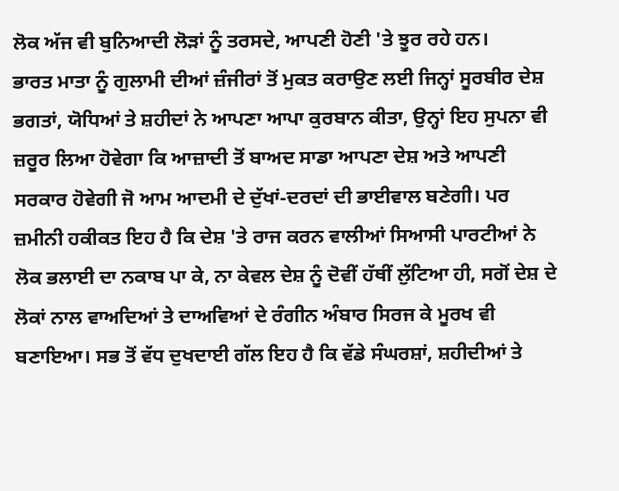ਲੋਕ ਅੱਜ ਵੀ ਬੁਨਿਆਦੀ ਲੋੜਾਂ ਨੂੰ ਤਰਸਦੇ, ਆਪਣੀ ਹੋਣੀ 'ਤੇ ਝੂਰ ਰਹੇ ਹਨ।
ਭਾਰਤ ਮਾਤਾ ਨੂੰ ਗੁਲਾਮੀ ਦੀਆਂ ਜ਼ੰਜੀਰਾਂ ਤੋਂ ਮੁਕਤ ਕਰਾਉਣ ਲਈ ਜਿਨ੍ਹਾਂ ਸੂਰਬੀਰ ਦੇਸ਼ ਭਗਤਾਂ, ਯੋਧਿਆਂ ਤੇ ਸ਼ਹੀਦਾਂ ਨੇ ਆਪਣਾ ਆਪਾ ਕੁਰਬਾਨ ਕੀਤਾ, ਉਨ੍ਹਾਂ ਇਹ ਸੁਪਨਾ ਵੀ ਜ਼ਰੂਰ ਲਿਆ ਹੋਵੇਗਾ ਕਿ ਆਜ਼ਾਦੀ ਤੋਂ ਬਾਅਦ ਸਾਡਾ ਆਪਣਾ ਦੇਸ਼ ਅਤੇ ਆਪਣੀ ਸਰਕਾਰ ਹੋਵੇਗੀ ਜੋ ਆਮ ਆਦਮੀ ਦੇ ਦੁੱਖਾਂ-ਦਰਦਾਂ ਦੀ ਭਾਈਵਾਲ ਬਣੇਗੀ। ਪਰ ਜ਼ਮੀਨੀ ਹਕੀਕਤ ਇਹ ਹੈ ਕਿ ਦੇਸ਼ 'ਤੇ ਰਾਜ ਕਰਨ ਵਾਲੀਆਂ ਸਿਆਸੀ ਪਾਰਟੀਆਂ ਨੇ ਲੋਕ ਭਲਾਈ ਦਾ ਨਕਾਬ ਪਾ ਕੇ, ਨਾ ਕੇਵਲ ਦੇਸ਼ ਨੂੰ ਦੋਵੀਂ ਹੱਥੀਂ ਲੁੱਟਿਆ ਹੀ, ਸਗੋਂ ਦੇਸ਼ ਦੇ ਲੋਕਾਂ ਨਾਲ ਵਾਅਦਿਆਂ ਤੇ ਦਾਅਵਿਆਂ ਦੇ ਰੰਗੀਨ ਅੰਬਾਰ ਸਿਰਜ ਕੇ ਮੂਰਖ ਵੀ ਬਣਾਇਆ। ਸਭ ਤੋਂ ਵੱਧ ਦੁਖਦਾਈ ਗੱਲ ਇਹ ਹੈ ਕਿ ਵੱਡੇ ਸੰਘਰਸ਼ਾਂ, ਸ਼ਹੀਦੀਆਂ ਤੇ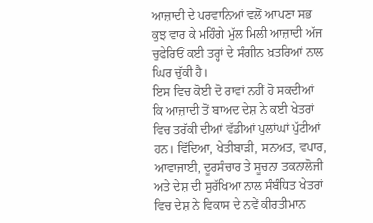ਆਜ਼ਾਦੀ ਦੇ ਪਰਵਾਨਿਆਂ ਵਲੋਂ ਆਪਣਾ ਸਭ ਕੁਝ ਵਾਰ ਕੇ ਮਹਿੰਗੇ ਮੁੱਲ ਮਿਲੀ ਆਜ਼ਾਦੀ ਅੱਜ ਚੁਫੇਰਿਓਂ ਕਈ ਤਰ੍ਹਾਂ ਦੇ ਸੰਗੀਨ ਖ਼ਤਰਿਆਂ ਨਾਲ ਘਿਰ ਚੁੱਕੀ ਹੈ।
ਇਸ ਵਿਚ ਕੋਈ ਦੋ ਰਾਵਾਂ ਨਹੀਂ ਹੋ ਸਕਦੀਆਂ ਕਿ ਆਜ਼ਾਦੀ ਤੋਂ ਬਾਅਦ ਦੇਸ਼ ਨੇ ਕਈ ਖੇਤਰਾਂ ਵਿਚ ਤਰੱਕੀ ਦੀਆਂ ਵੱਡੀਆਂ ਪੁਲਾਂਘਾਂ ਪੁੱਟੀਆਂ ਹਨ। ਵਿੱਦਿਆ, ਖੇਤੀਬਾੜੀ, ਸਨਅਤ, ਵਪਾਰ, ਆਵਾਜਾਈ, ਦੂਰਸੰਚਾਰ ਤੇ ਸੂਚਨਾ ਤਕਨਾਲੋਜੀ ਅਤੇ ਦੇਸ਼ ਦੀ ਸੁਰੱਖਿਆ ਨਾਲ ਸੰਬੰਧਿਤ ਖੇਤਰਾਂ ਵਿਚ ਦੇਸ਼ ਨੇ ਵਿਕਾਸ ਦੇ ਨਵੇਂ ਕੀਰਤੀਮਾਨ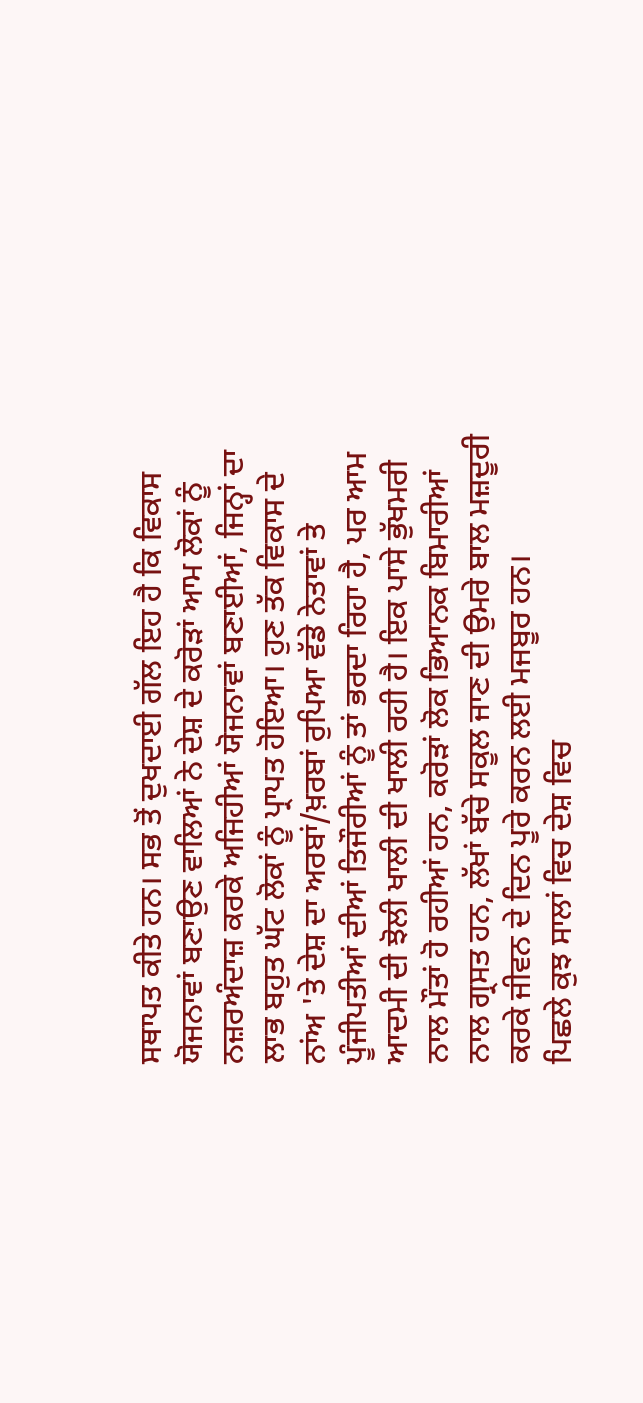ਸਥਾਪਤ ਕੀਤੇ ਹਨ। ਸਭ ਤੋਂ ਦੁਖਦਾਈ ਗੱਲ ਇਹ ਹੈ ਕਿ ਵਿਕਾਸ ਯੋਜਨਾਵਾਂ ਬਣਾਉਣ ਵਾਲਿਆਂ ਨੇ ਦੇਸ਼ ਦੇ ਕਰੋੜਾਂ ਆਮ ਲੋਕਾਂ ਨੂੰ ਨਜ਼ਰਅੰਦਾਜ਼ ਕਰਕੇ ਅਜਿਹੀਆਂ ਯੋਜਨਾਵਾਂ ਬਣਾਈਆਂ, ਜਿਨ੍ਹਾਂ ਦਾ ਲਾਭ ਬਹੁਤ ਘੱਟ ਲੋਕਾਂ ਨੂੰ ਪ੍ਰਾਪਤ ਹੋਇਆ। ਹੁਣ ਤੱਕ ਵਿਕਾਸ ਦੇ ਨਾਂਅ 'ਤੇ ਦੇਸ਼ ਦਾ ਅਰਬਾਂ/ਖ਼ਰਬਾਂ ਰੁਪਿਆ ਵੱਡੇ ਨੇਤਾਵਾਂ ਤੇ ਪੂੰਜੀਪਤੀਆਂ ਦੀਆਂ ਤਿਜੌਰੀਆਂ ਨੂੰ ਤਾਂ ਭਰਦਾ ਰਿਹਾ ਹੈ, ਪਰ ਆਮ ਆਦਮੀ ਦੀ ਝੋਲੀ ਖਾਲੀ ਦੀ ਖਾਲੀ ਰਹੀ ਹੈ। ਇਕ ਪਾਸੇ ਭੁੱਖਮਰੀ ਨਾਲ ਮੌਤਾਂ ਹੋ ਰਹੀਆਂ ਹਨ, ਕਰੋੜਾਂ ਲੋਕ ਭਿਆਨਕ ਬਿਮਾਰੀਆਂ ਨਾਲ ਗ੍ਰਸਤ ਹਨ, ਲੱਖਾਂ ਬੱਚੇ ਸਕੂਲ ਜਾਣ ਦੀ ਉਮਰੇ ਬਾਲ ਮਜ਼ਦੂਰੀ ਕਰਕੇ ਜੀਵਨ ਦੇ ਦਿਨ ਪੂਰੇ ਕਰਨ ਲਈ ਮਜਬੂਰ ਹਨ।
ਪਿਛਲੇ ਕੁਝ ਸਾਲਾਂ ਵਿਚ ਦੇਸ਼ ਵਿਚ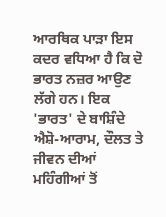ਆਰਥਿਕ ਪਾੜਾ ਇਸ ਕਦਰ ਵਧਿਆ ਹੈ ਕਿ ਦੋ ਭਾਰਤ ਨਜ਼ਰ ਆਉਣ ਲੱਗੇ ਹਨ। ਇਕ 'ਭਾਰਤ' ਦੇ ਬਾਸ਼ਿੰਦੇ ਐਸ਼ੋ-ਆਰਾਮ, ਦੌਲਤ ਤੇ ਜੀਵਨ ਦੀਆਂ ਮਹਿੰਗੀਆਂ ਤੋਂ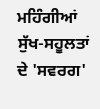ਮਹਿੰਗੀਆਂ ਸੁੱਖ-ਸਹੂਲਤਾਂ ਦੇ 'ਸਵਰਗ'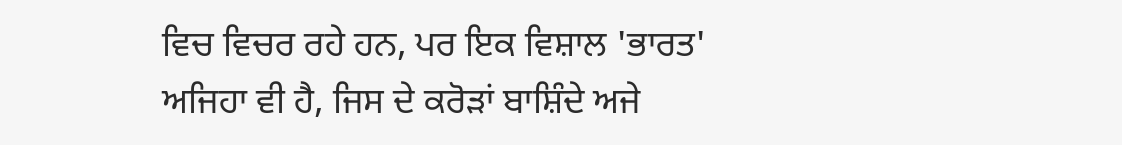ਵਿਚ ਵਿਚਰ ਰਹੇ ਹਨ, ਪਰ ਇਕ ਵਿਸ਼ਾਲ 'ਭਾਰਤ' ਅਜਿਹਾ ਵੀ ਹੈ, ਜਿਸ ਦੇ ਕਰੋੜਾਂ ਬਾਸ਼ਿੰਦੇ ਅਜੇ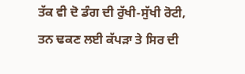ਤੱਕ ਵੀ ਦੋ ਡੰਗ ਦੀ ਰੁੱਖੀ-ਸੁੱਖੀ ਰੋਟੀ, ਤਨ ਢਕਣ ਲਈ ਕੱਪੜਾ ਤੇ ਸਿਰ ਦੀ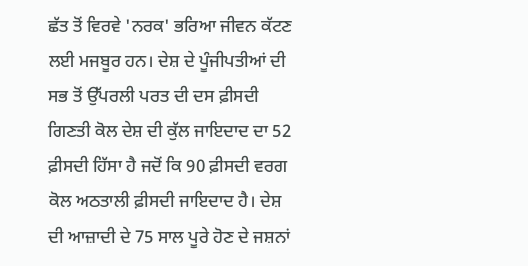ਛੱਤ ਤੋਂ ਵਿਰਵੇ 'ਨਰਕ' ਭਰਿਆ ਜੀਵਨ ਕੱਟਣ ਲਈ ਮਜਬੂਰ ਹਨ। ਦੇਸ਼ ਦੇ ਪੂੰਜੀਪਤੀਆਂ ਦੀ ਸਭ ਤੋਂ ਉੱਪਰਲੀ ਪਰਤ ਦੀ ਦਸ ਫ਼ੀਸਦੀ ਗਿਣਤੀ ਕੋਲ ਦੇਸ਼ ਦੀ ਕੁੱਲ ਜਾਇਦਾਦ ਦਾ 52 ਫ਼ੀਸਦੀ ਹਿੱਸਾ ਹੈ ਜਦੋਂ ਕਿ 90 ਫ਼ੀਸਦੀ ਵਰਗ ਕੋਲ ਅਠਤਾਲੀ ਫ਼ੀਸਦੀ ਜਾਇਦਾਦ ਹੈ। ਦੇਸ਼ ਦੀ ਆਜ਼ਾਦੀ ਦੇ 75 ਸਾਲ ਪੂਰੇ ਹੋਣ ਦੇ ਜਸ਼ਨਾਂ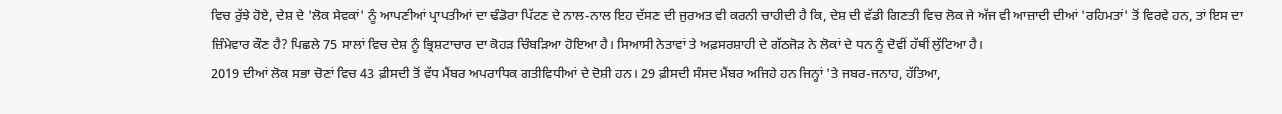ਵਿਚ ਰੁੱਝੇ ਹੋਏ, ਦੇਸ਼ ਦੇ 'ਲੋਕ ਸੇਵਕਾਂ' ਨੂੰ ਆਪਣੀਆਂ ਪ੍ਰਾਪਤੀਆਂ ਦਾ ਢੰਡੋਰਾ ਪਿੱਟਣ ਦੇ ਨਾਲ-ਨਾਲ ਇਹ ਦੱਸਣ ਦੀ ਜੁਰਅਤ ਵੀ ਕਰਨੀ ਚਾਹੀਦੀ ਹੈ ਕਿ, ਦੇਸ਼ ਦੀ ਵੱਡੀ ਗਿਣਤੀ ਵਿਚ ਲੋਕ ਜੇ ਅੱਜ ਵੀ ਆਜ਼ਾਦੀ ਦੀਆਂ 'ਰਹਿਮਤਾਂ' ਤੋਂ ਵਿਰਵੇ ਹਨ, ਤਾਂ ਇਸ ਦਾ ਜ਼ਿੰਮੇਵਾਰ ਕੌਣ ਹੈ? ਪਿਛਲੇ 75 ਸਾਲਾਂ ਵਿਚ ਦੇਸ਼ ਨੂੰ ਭ੍ਰਿਸ਼ਟਾਚਾਰ ਦਾ ਕੋਹੜ ਚਿੰਬੜਿਆ ਹੋਇਆ ਹੈ। ਸਿਆਸੀ ਨੇਤਾਵਾਂ ਤੇ ਅਫ਼ਸਰਸ਼ਾਹੀ ਦੇ ਗੱਠਜੋੜ ਨੇ ਲੋਕਾਂ ਦੇ ਧਨ ਨੂੰ ਦੋਵੀਂ ਹੱਥੀਂ ਲੁੱਟਿਆ ਹੈ।
2019 ਦੀਆਂ ਲੋਕ ਸਭਾ ਚੋਣਾਂ ਵਿਚ 43 ਫ਼ੀਸਦੀ ਤੋਂ ਵੱਧ ਮੈਂਬਰ ਅਪਰਾਧਿਕ ਗਤੀਵਿਧੀਆਂ ਦੇ ਦੋਸ਼ੀ ਹਨ। 29 ਫ਼ੀਸਦੀ ਸੰਸਦ ਮੈਂਬਰ ਅਜਿਹੇ ਹਨ ਜਿਨ੍ਹਾਂ 'ਤੇ ਜਬਰ-ਜਨਾਹ, ਹੱਤਿਆ,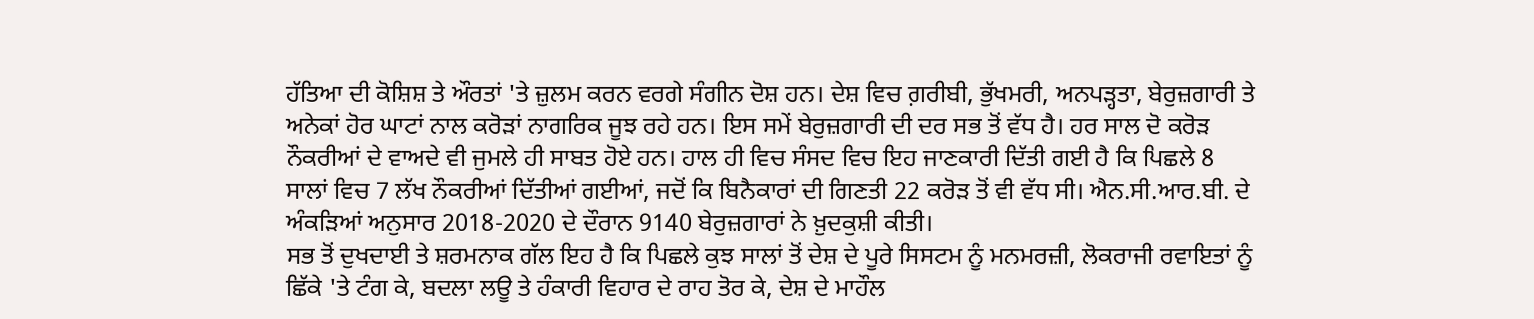ਹੱਤਿਆ ਦੀ ਕੋਸ਼ਿਸ਼ ਤੇ ਔਰਤਾਂ 'ਤੇ ਜ਼ੁਲਮ ਕਰਨ ਵਰਗੇ ਸੰਗੀਨ ਦੋਸ਼ ਹਨ। ਦੇਸ਼ ਵਿਚ ਗ਼ਰੀਬੀ, ਭੁੱਖਮਰੀ, ਅਨਪੜ੍ਹਤਾ, ਬੇਰੁਜ਼ਗਾਰੀ ਤੇ ਅਨੇਕਾਂ ਹੋਰ ਘਾਟਾਂ ਨਾਲ ਕਰੋੜਾਂ ਨਾਗਰਿਕ ਜੂਝ ਰਹੇ ਹਨ। ਇਸ ਸਮੇਂ ਬੇਰੁਜ਼ਗਾਰੀ ਦੀ ਦਰ ਸਭ ਤੋਂ ਵੱਧ ਹੈ। ਹਰ ਸਾਲ ਦੋ ਕਰੋੜ ਨੌਕਰੀਆਂ ਦੇ ਵਾਅਦੇ ਵੀ ਜੁਮਲੇ ਹੀ ਸਾਬਤ ਹੋਏ ਹਨ। ਹਾਲ ਹੀ ਵਿਚ ਸੰਸਦ ਵਿਚ ਇਹ ਜਾਣਕਾਰੀ ਦਿੱਤੀ ਗਈ ਹੈ ਕਿ ਪਿਛਲੇ 8 ਸਾਲਾਂ ਵਿਚ 7 ਲੱਖ ਨੌਕਰੀਆਂ ਦਿੱਤੀਆਂ ਗਈਆਂ, ਜਦੋਂ ਕਿ ਬਿਨੈਕਾਰਾਂ ਦੀ ਗਿਣਤੀ 22 ਕਰੋੜ ਤੋਂ ਵੀ ਵੱਧ ਸੀ। ਐਨ.ਸੀ.ਆਰ.ਬੀ. ਦੇ ਅੰਕੜਿਆਂ ਅਨੁਸਾਰ 2018-2020 ਦੇ ਦੌਰਾਨ 9140 ਬੇਰੁਜ਼ਗਾਰਾਂ ਨੇ ਖ਼ੁਦਕੁਸ਼ੀ ਕੀਤੀ।
ਸਭ ਤੋਂ ਦੁਖਦਾਈ ਤੇ ਸ਼ਰਮਨਾਕ ਗੱਲ ਇਹ ਹੈ ਕਿ ਪਿਛਲੇ ਕੁਝ ਸਾਲਾਂ ਤੋਂ ਦੇਸ਼ ਦੇ ਪੂਰੇ ਸਿਸਟਮ ਨੂੰ ਮਨਮਰਜ਼ੀ, ਲੋਕਰਾਜੀ ਰਵਾਇਤਾਂ ਨੂੰ ਛਿੱਕੇ 'ਤੇ ਟੰਗ ਕੇ, ਬਦਲਾ ਲਊ ਤੇ ਹੰਕਾਰੀ ਵਿਹਾਰ ਦੇ ਰਾਹ ਤੋਰ ਕੇ, ਦੇਸ਼ ਦੇ ਮਾਹੌਲ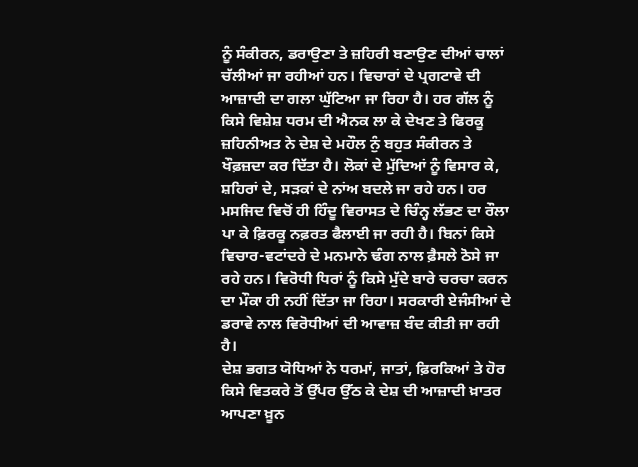ਨੂੰ ਸੰਕੀਰਨ, ਡਰਾਉਣਾ ਤੇ ਜ਼ਹਿਰੀ ਬਣਾਉਣ ਦੀਆਂ ਚਾਲਾਂ ਚੱਲੀਆਂ ਜਾ ਰਹੀਆਂ ਹਨ। ਵਿਚਾਰਾਂ ਦੇ ਪ੍ਰਗਟਾਵੇ ਦੀ ਆਜ਼ਾਦੀ ਦਾ ਗਲਾ ਘੁੱਟਿਆ ਜਾ ਰਿਹਾ ਹੈ। ਹਰ ਗੱਲ ਨੂੰ ਕਿਸੇ ਵਿਸ਼ੇਸ਼ ਧਰਮ ਦੀ ਐਨਕ ਲਾ ਕੇ ਦੇਖਣ ਤੇ ਫਿਰਕੂ ਜ਼ਹਿਨੀਅਤ ਨੇ ਦੇਸ਼ ਦੇ ਮਹੌਲ ਨੁੰ ਬਹੁਤ ਸੰਕੀਰਨ ਤੇ ਖੌਫ਼ਜ਼ਦਾ ਕਰ ਦਿੱਤਾ ਹੈ। ਲੋਕਾਂ ਦੇ ਮੁੱਦਿਆਂ ਨੂੰ ਵਿਸਾਰ ਕੇ, ਸ਼ਹਿਰਾਂ ਦੇ, ਸੜਕਾਂ ਦੇ ਨਾਂਅ ਬਦਲੇ ਜਾ ਰਹੇ ਹਨ। ਹਰ ਮਸਜਿਦ ਵਿਚੋਂ ਹੀ ਹਿੰਦੂ ਵਿਰਾਸਤ ਦੇ ਚਿੰਨ੍ਹ ਲੱਭਣ ਦਾ ਰੌਲਾ ਪਾ ਕੇ ਫ਼ਿਰਕੂ ਨਫ਼ਰਤ ਫੈਲਾਈ ਜਾ ਰਹੀ ਹੈ। ਬਿਨਾਂ ਕਿਸੇ ਵਿਚਾਰ-ਵਟਾਂਦਰੇ ਦੇ ਮਨਮਾਨੇ ਢੰਗ ਨਾਲ ਫ਼ੈਸਲੇ ਠੋਸੇ ਜਾ ਰਹੇ ਹਨ। ਵਿਰੋਧੀ ਧਿਰਾਂ ਨੂੰ ਕਿਸੇ ਮੁੱਦੇ ਬਾਰੇ ਚਰਚਾ ਕਰਨ ਦਾ ਮੌਕਾ ਹੀ ਨਹੀਂ ਦਿੱਤਾ ਜਾ ਰਿਹਾ। ਸਰਕਾਰੀ ਏਜੰਸੀਆਂ ਦੇ ਡਰਾਵੇ ਨਾਲ ਵਿਰੋਧੀਆਂ ਦੀ ਆਵਾਜ਼ ਬੰਦ ਕੀਤੀ ਜਾ ਰਹੀ ਹੈ।
ਦੇਸ਼ ਭਗਤ ਯੋਧਿਆਂ ਨੇ ਧਰਮਾਂ, ਜਾਤਾਂ, ਫ਼ਿਰਕਿਆਂ ਤੇ ਹੋਰ ਕਿਸੇ ਵਿਤਕਰੇ ਤੋਂ ਉੱਪਰ ਉੱਠ ਕੇ ਦੇਸ਼ ਦੀ ਆਜ਼ਾਦੀ ਖ਼ਾਤਰ ਆਪਣਾ ਖ਼ੂਨ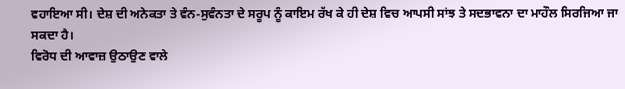ਵਹਾਇਆ ਸੀ। ਦੇਸ਼ ਦੀ ਅਨੇਕਤਾ ਤੇ ਵੰਨ-ਸੁਵੰਨਤਾ ਦੇ ਸਰੂਪ ਨੂੰ ਕਾਇਮ ਰੱਖ ਕੇ ਹੀ ਦੇਸ਼ ਵਿਚ ਆਪਸੀ ਸਾਂਝ ਤੇ ਸਦਭਾਵਨਾ ਦਾ ਮਾਹੌਲ ਸਿਰਜਿਆ ਜਾ ਸਕਦਾ ਹੈ।
ਵਿਰੋਧ ਦੀ ਆਵਾਜ਼ ਉਠਾਉਣ ਵਾਲੇ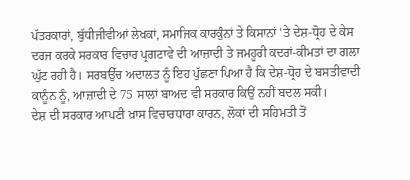ਪੱਤਰਕਾਰਾਂ, ਬੁੱਧੀਜੀਵੀਆਂ ਲੇਖਕਾਂ, ਸਮਾਜਿਕ ਕਾਰਕੁੰਨਾਂ ਤੇ ਕਿਸਾਨਾਂ 'ਤੇ ਦੇਸ਼-ਧ੍ਰੋਹ ਦੇ ਕੇਸ ਦਰਜ ਕਰਕੇ ਸਰਕਾਰ ਵਿਚਾਰ ਪ੍ਰਗਟਾਵੇ ਦੀ ਆਜ਼ਾਦੀ ਤੇ ਜਮਹੂਰੀ ਕਦਰਾਂ-ਕੀਮਤਾਂ ਦਾ ਗਲਾ ਘੁੱਟ ਰਹੀ ਹੈ। ਸਰਬਉੱਚ ਅਦਾਲਤ ਨੂੰ ਇਹ ਪੁੱਛਣਾ ਪਿਆ ਹੈ ਕਿ ਦੇਸ਼-ਧ੍ਰੋਹ ਦੇ ਬਸਤੀਵਾਦੀ ਕਾਨੂੰਨ ਨੂੰ, ਆਜ਼ਾਦੀ ਦੇ 75 ਸਾਲਾਂ ਬਾਅਦ ਵੀ ਸਰਕਾਰ ਕਿਉਂ ਨਹੀਂ ਬਦਲ ਸਕੀ।
ਦੇਸ਼ ਦੀ ਸਰਕਾਰ ਆਪਣੀ ਖ਼ਾਸ ਵਿਚਾਰਧਾਰਾ ਕਾਰਨ, ਲੋਕਾਂ ਦੀ ਸਹਿਮਤੀ ਤੋਂ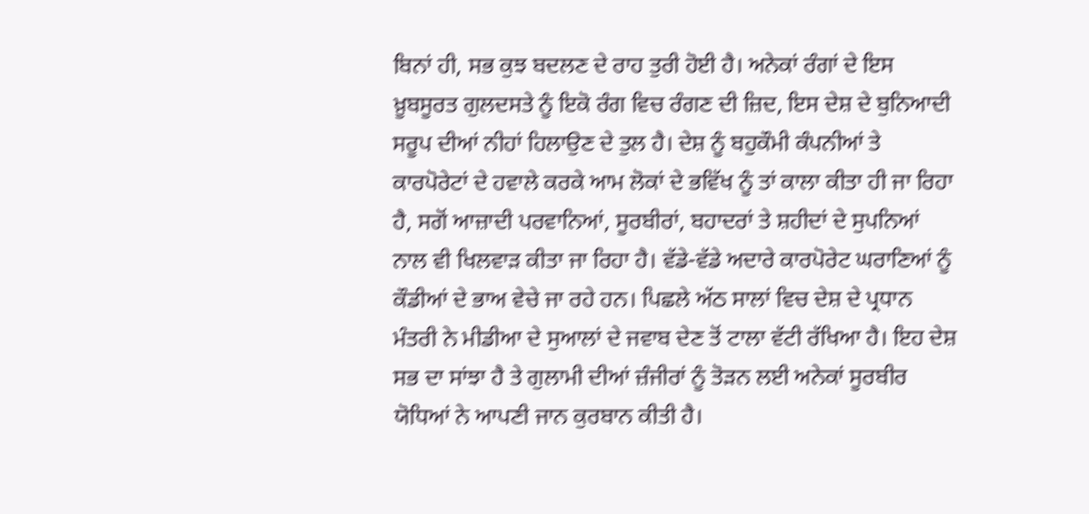ਬਿਨਾਂ ਹੀ, ਸਭ ਕੁਝ ਬਦਲਣ ਦੇ ਰਾਹ ਤੁਰੀ ਹੋਈ ਹੈ। ਅਨੇਕਾਂ ਰੰਗਾਂ ਦੇ ਇਸ ਖ਼ੂਬਸੂਰਤ ਗੁਲਦਸਤੇ ਨੂੰ ਇਕੋ ਰੰਗ ਵਿਚ ਰੰਗਣ ਦੀ ਜ਼ਿਦ, ਇਸ ਦੇਸ਼ ਦੇ ਬੁਨਿਆਦੀ ਸਰੂਪ ਦੀਆਂ ਨੀਹਾਂ ਹਿਲਾਉਣ ਦੇ ਤੁਲ ਹੈ। ਦੇਸ਼ ਨੂੰ ਬਹੁਕੌਮੀ ਕੰਪਨੀਆਂ ਤੇ ਕਾਰਪੋਰੇਟਾਂ ਦੇ ਹਵਾਲੇ ਕਰਕੇ ਆਮ ਲੋਕਾਂ ਦੇ ਭਵਿੱਖ ਨੂੰ ਤਾਂ ਕਾਲਾ ਕੀਤਾ ਹੀ ਜਾ ਰਿਹਾ ਹੈ, ਸਗੋਂ ਆਜ਼ਾਦੀ ਪਰਵਾਨਿਆਂ, ਸੂਰਬੀਰਾਂ, ਬਹਾਦਰਾਂ ਤੇ ਸ਼ਹੀਦਾਂ ਦੇ ਸੁਪਨਿਆਂ ਨਾਲ ਵੀ ਖਿਲਵਾੜ ਕੀਤਾ ਜਾ ਰਿਹਾ ਹੈ। ਵੱਡੇ-ਵੱਡੇ ਅਦਾਰੇ ਕਾਰਪੋਰੇਟ ਘਰਾਣਿਆਂ ਨੂੰ ਕੌਡੀਆਂ ਦੇ ਭਾਅ ਵੇਚੇ ਜਾ ਰਹੇ ਹਨ। ਪਿਛਲੇ ਅੱਠ ਸਾਲਾਂ ਵਿਚ ਦੇਸ਼ ਦੇ ਪ੍ਰਧਾਨ ਮੰਤਰੀ ਨੇ ਮੀਡੀਆ ਦੇ ਸੁਆਲਾਂ ਦੇ ਜਵਾਬ ਦੇਣ ਤੋਂ ਟਾਲਾ ਵੱਟੀ ਰੱਖਿਆ ਹੈ। ਇਹ ਦੇਸ਼ ਸਭ ਦਾ ਸਾਂਝਾ ਹੈ ਤੇ ਗੁਲਾਮੀ ਦੀਆਂ ਜ਼ੰਜੀਰਾਂ ਨੂੰ ਤੋੜਨ ਲਈ ਅਨੇਕਾਂ ਸੂਰਬੀਰ ਯੋਧਿਆਂ ਨੇ ਆਪਣੀ ਜਾਨ ਕੁਰਬਾਨ ਕੀਤੀ ਹੈ।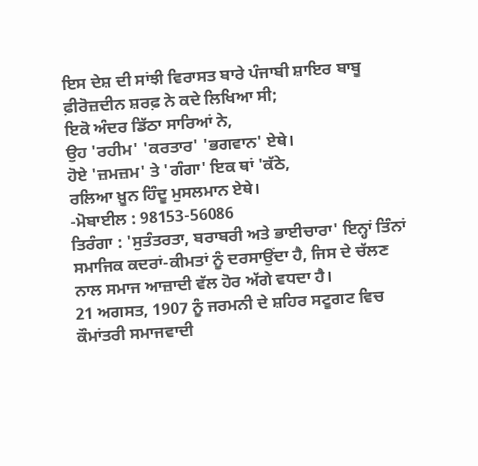ਇਸ ਦੇਸ਼ ਦੀ ਸਾਂਝੀ ਵਿਰਾਸਤ ਬਾਰੇ ਪੰਜਾਬੀ ਸ਼ਾਇਰ ਬਾਬੂ ਫ਼ੀਰੋਜ਼ਦੀਨ ਸ਼ਰਫ਼ ਨੇ ਕਦੇ ਲਿਖਿਆ ਸੀ;
ਇਕੋ ਅੰਦਰ ਡਿੱਠਾ ਸਾਰਿਆਂ ਨੇ,
ਉਹ 'ਰਹੀਮ' 'ਕਰਤਾਰ' 'ਭਗਵਾਨ' ਏਥੇ।
ਹੋਏ 'ਜ਼ਮਜ਼ਮ' ਤੇ 'ਗੰਗਾ' ਇਕ ਥਾਂ 'ਕੱਠੇ,
ਰਲਿਆ ਖ਼ੂਨ ਹਿੰਦੂ ਮੁਸਲਮਾਨ ਏਥੇ।
-ਮੋਬਾਈਲ : 98153-56086
ਤਿਰੰਗਾ : 'ਸੁਤੰਤਰਤਾ, ਬਰਾਬਰੀ ਅਤੇ ਭਾਈਚਾਰਾ' ਇਨ੍ਹਾਂ ਤਿੰਨਾਂ ਸਮਾਜਿਕ ਕਦਰਾਂ-ਕੀਮਤਾਂ ਨੂੰ ਦਰਸਾਉਂਦਾ ਹੈ, ਜਿਸ ਦੇ ਚੱਲਣ ਨਾਲ ਸਮਾਜ ਆਜ਼ਾਦੀ ਵੱਲ ਹੋਰ ਅੱਗੇ ਵਧਦਾ ਹੈ।
21 ਅਗਸਤ, 1907 ਨੂੰ ਜਰਮਨੀ ਦੇ ਸ਼ਹਿਰ ਸਟੂਗਟ ਵਿਚ ਕੌਮਾਂਤਰੀ ਸਮਾਜਵਾਦੀ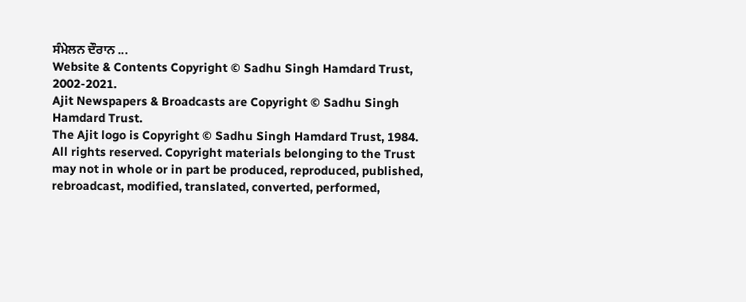ਸੰਮੇਲਨ ਦੌਰਾਨ ...
Website & Contents Copyright © Sadhu Singh Hamdard Trust, 2002-2021.
Ajit Newspapers & Broadcasts are Copyright © Sadhu Singh Hamdard Trust.
The Ajit logo is Copyright © Sadhu Singh Hamdard Trust, 1984.
All rights reserved. Copyright materials belonging to the Trust may not in whole or in part be produced, reproduced, published, rebroadcast, modified, translated, converted, performed,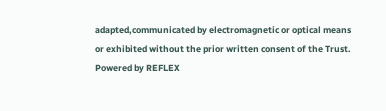adapted,communicated by electromagnetic or optical means or exhibited without the prior written consent of the Trust.
Powered by REFLEX